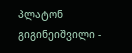პლატონ გიგინეიშვილი -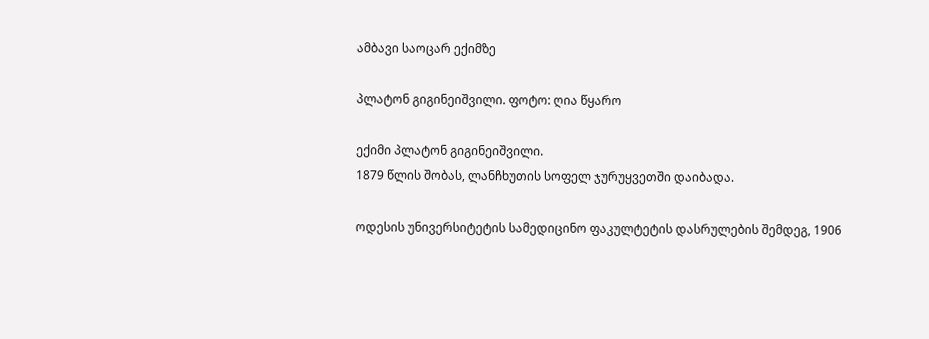ამბავი საოცარ ექიმზე

პლატონ გიგინეიშვილი. ფოტო: ღია წყარო

ექიმი პლატონ გიგინეიშვილი.
1879 წლის შობას, ლანჩხუთის სოფელ ჯურუყვეთში დაიბადა.

ოდესის უნივერსიტეტის სამედიცინო ფაკულტეტის დასრულების შემდეგ, 1906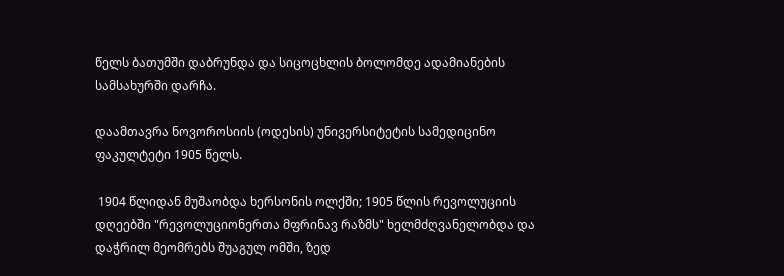წელს ბათუმში დაბრუნდა და სიცოცხლის ბოლომდე ადამიანების სამსახურში დარჩა.

დაამთავრა ნოვოროსიის (ოდესის) უნივერსიტეტის სამედიცინო ფაკულტეტი 1905 წელს.

 1904 წლიდან მუშაობდა ხერსონის ოლქში; 1905 წლის რევოლუციის დღეებში "რევოლუციონერთა მფრინავ რაზმს" ხელმძღვანელობდა და დაჭრილ მეომრებს შუაგულ ომში, ზედ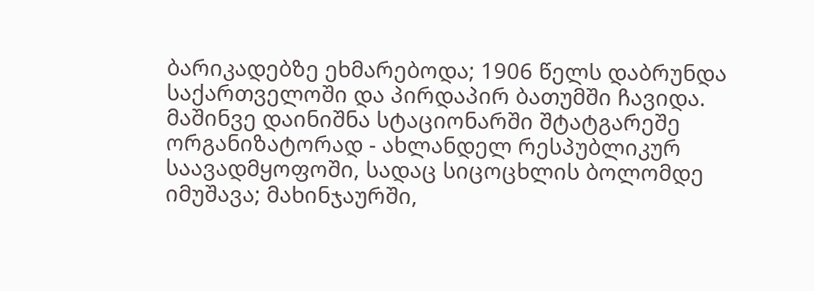ბარიკადებზე ეხმარებოდა; 1906 წელს დაბრუნდა საქართველოში და პირდაპირ ბათუმში ჩავიდა. მაშინვე დაინიშნა სტაციონარში შტატგარეშე ორგანიზატორად - ახლანდელ რესპუბლიკურ საავადმყოფოში, სადაც სიცოცხლის ბოლომდე იმუშავა; მახინჯაურში,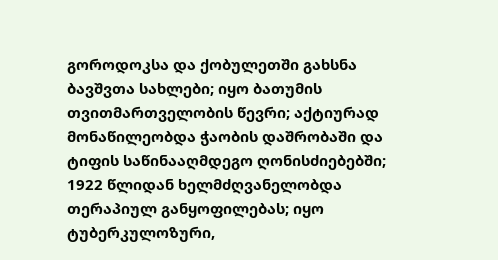გოროდოკსა და ქობულეთში გახსნა ბავშვთა სახლები; იყო ბათუმის თვითმართველობის წევრი; აქტიურად მონაწილეობდა ჭაობის დაშრობაში და ტიფის საწინააღმდეგო ღონისძიებებში; 1922 წლიდან ხელმძღვანელობდა თერაპიულ განყოფილებას; იყო ტუბერკულოზური,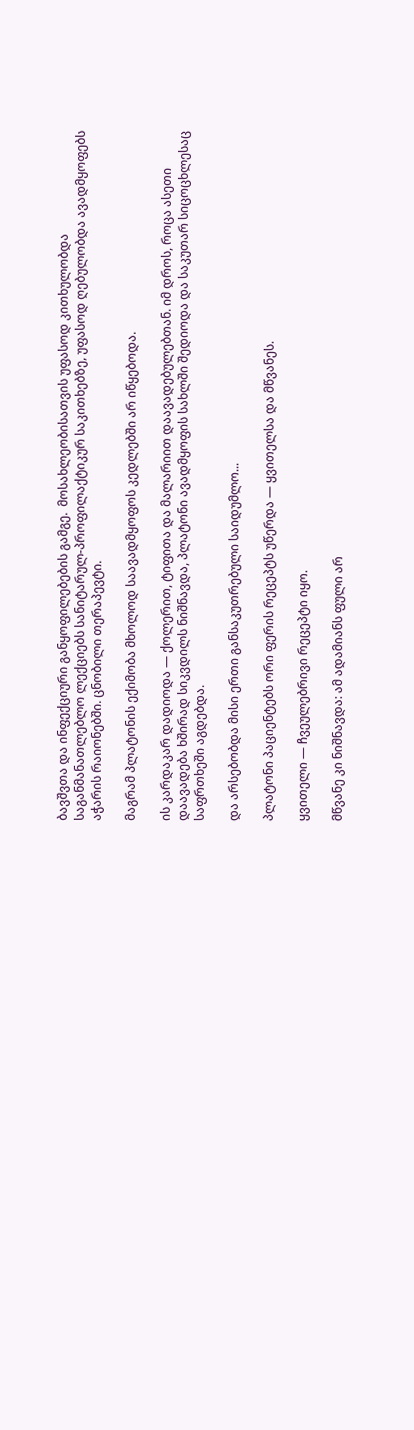ბავშვთა და ინფექციური განყოფილებების გამგე.  მოსახლეობისათვის უფასოდ კითხულობდა საგანმანათლებლო ლექციებს სანიტარულ-პროფილაქტიკურ საკითხებზე, უფასოდ ღებულობდა ავადმყოფებს აჭარის რაიონებში. ცნობილი თერაპევტი.

მაგრამ პლატონის ექიმობა მხოლოდ საავადმყოფოს კედლებში არ იწყებოდა.

ის კარდაკარ დადიოდა — ქოლერით, ტიფითა და მალარიით დაავადებულებთან. იმ დროს, როცა ასეთი დაავადება ხშირად სიკვდილს ნიშნავდა, პლატონი ავადმყოფის სახლში შედიოდა და საკუთარ სიცოცხლესაც საფრთხეში აგდებდა.

და არსებობდა მისი ერთი განსაკუთრებული საიდუმლო...

პლატონი პაციენტებს ორი ფერის რეცეპტს უწერდა — ყვითელსა და მწვანეს.

ყვითელი — ჩვეულებრივი რეცეპტი იყო.

მწვანე კი ნიშნავდა: ამ ადამიანს ფული არ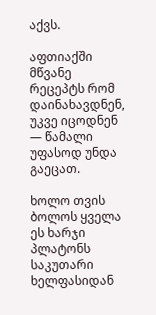აქვს.

აფთიაქში მწვანე რეცეპტს რომ დაინახავდნენ, უკვე იცოდნენ — წამალი უფასოდ უნდა გაეცათ.

ხოლო თვის ბოლოს ყველა ეს ხარჯი პლატონს საკუთარი ხელფასიდან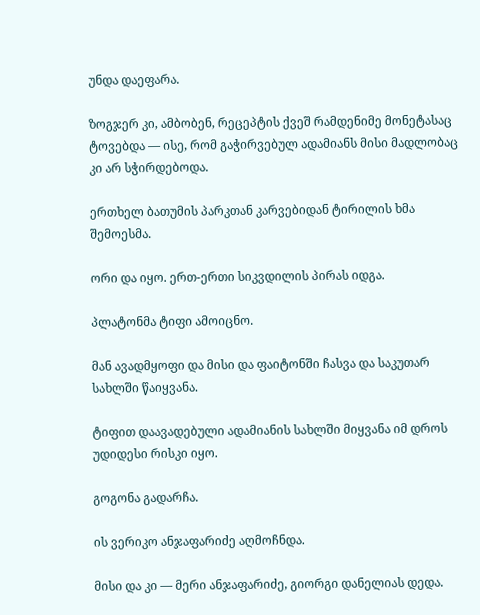უნდა დაეფარა.

ზოგჯერ კი, ამბობენ, რეცეპტის ქვეშ რამდენიმე მონეტასაც ტოვებდა — ისე, რომ გაჭირვებულ ადამიანს მისი მადლობაც კი არ სჭირდებოდა.

ერთხელ ბათუმის პარკთან კარვებიდან ტირილის ხმა შემოესმა.

ორი და იყო. ერთ-ერთი სიკვდილის პირას იდგა.

პლატონმა ტიფი ამოიცნო.

მან ავადმყოფი და მისი და ფაიტონში ჩასვა და საკუთარ სახლში წაიყვანა.

ტიფით დაავადებული ადამიანის სახლში მიყვანა იმ დროს უდიდესი რისკი იყო.

გოგონა გადარჩა.

ის ვერიკო ანჯაფარიძე აღმოჩნდა.

მისი და კი — მერი ანჯაფარიძე, გიორგი დანელიას დედა.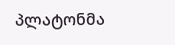პლატონმა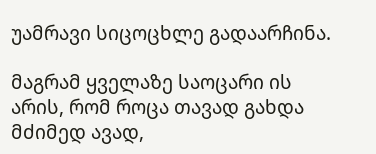უამრავი სიცოცხლე გადაარჩინა.

მაგრამ ყველაზე საოცარი ის არის, რომ როცა თავად გახდა მძიმედ ავად,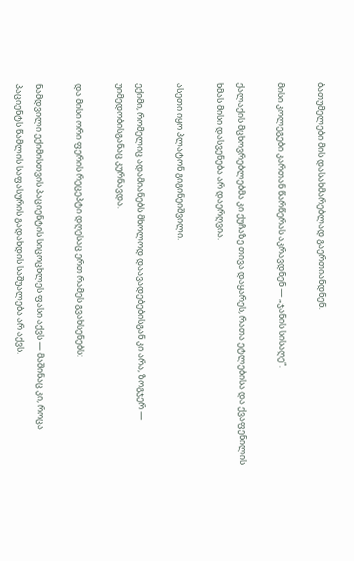ბათუმელები მის დასახმარებლად გაერთიანდნენ.

მისი კოლეგები კართან წარწერას აკრავდნენ — „ჯანის სისაღე“.

ქალაქის მცხოვრებლებმა კი ქუჩაზე თივა დაყარეს, რათა ეტლებისა და ქვაფენილის ხმას მისი დასვენება არ დაერღვია.

ასეთი იყო პლატონ გიგინეიშვილი.

ექიმი, რომელიც ადამიანებს მხოლოდ დაავადებებისგან კი არა, ზოგჯერ — უიმედობისგანაც კურნავდა.

და მისი ორი ფერის რეცეპტი დღესაც ერთ რამეს გვახსენებს:

ნამდვილი ექიმისთვის პაციენტის სიცოცხლეს ფასი აქვს — მაშინაც კი, როცა პაციენტს წამლის საფასურის გადახდის საშუალება არ აქვს.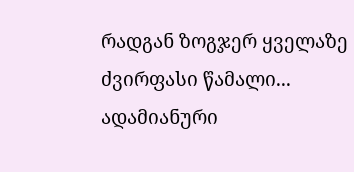რადგან ზოგჯერ ყველაზე ძვირფასი წამალი...
ადამიანური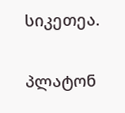სიკეთეა.

პლატონ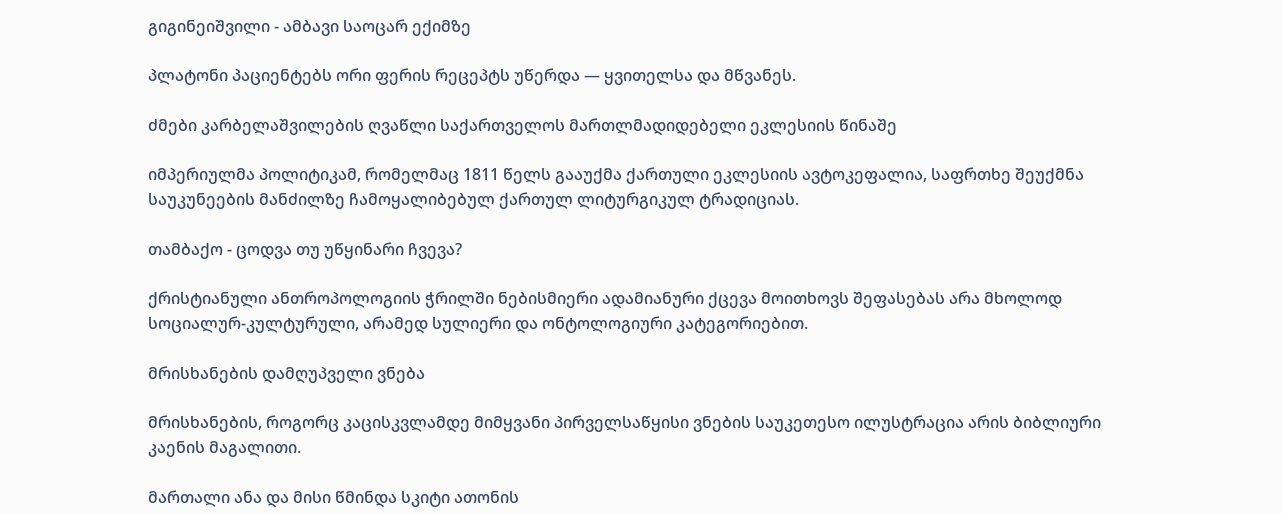გიგინეიშვილი - ამბავი საოცარ ექიმზე

პლატონი პაციენტებს ორი ფერის რეცეპტს უწერდა — ყვითელსა და მწვანეს.

ძმები კარბელაშვილების ღვაწლი საქართველოს მართლმადიდებელი ეკლესიის წინაშე

იმპერიულმა პოლიტიკამ, რომელმაც 1811 წელს გააუქმა ქართული ეკლესიის ავტოკეფალია, საფრთხე შეუქმნა საუკუნეების მანძილზე ჩამოყალიბებულ ქართულ ლიტურგიკულ ტრადიციას.

თამბაქო - ცოდვა თუ უწყინარი ჩვევა?

ქრისტიანული ანთროპოლოგიის ჭრილში ნებისმიერი ადამიანური ქცევა მოითხოვს შეფასებას არა მხოლოდ სოციალურ-კულტურული, არამედ სულიერი და ონტოლოგიური კატეგორიებით.

მრისხანების დამღუპველი ვნება

მრისხანების, როგორც კაცისკვლამდე მიმყვანი პირველსაწყისი ვნების საუკეთესო ილუსტრაცია არის ბიბლიური კაენის მაგალითი.

მართალი ანა და მისი წმინდა სკიტი ათონის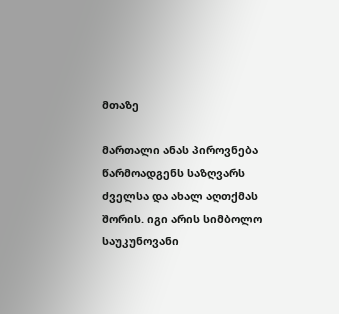მთაზე

მართალი ანას პიროვნება წარმოადგენს საზღვარს ძველსა და ახალ აღთქმას შორის. იგი არის სიმბოლო საუკუნოვანი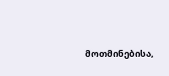მოთმინებისა,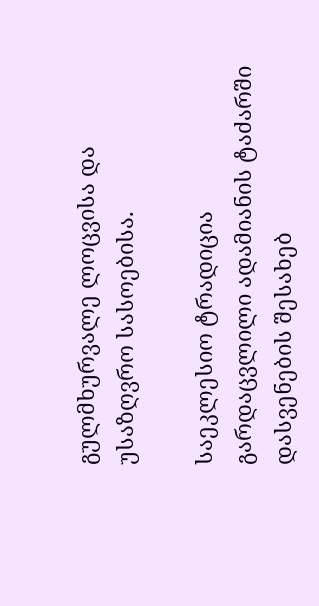გულმხურვალე ლოცვისა და უსაზღვრო სასოებისა.

საეკლესიო ტრადიცია გარდაცვლილი ადამიანის ტაძარში დასვენების შესახებ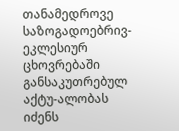თანამედროვე საზოგადოებრივ-ეკლესიურ ცხოვრებაში განსაკუთრებულ აქტუ-ალობას იძენს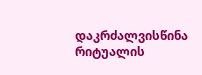დაკრძალვისწინა რიტუალის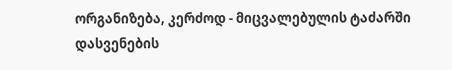ორგანიზება, კერძოდ - მიცვალებულის ტაძარში დასვენების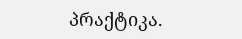პრაქტიკა.